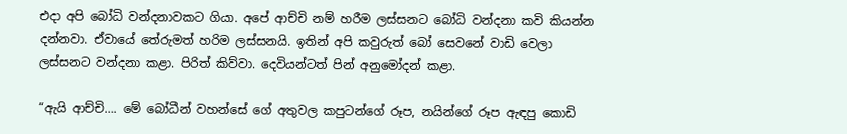එදා අපි බෝධි වන්දනාවකට ගියා. අපේ ආච්චි නම් හරීම ලස්සනට බෝධි වන්දනා කවි කියන්න දන්නවා. ඒවායේ තේරුමත් හරිම ලස්සනයි. ඉතින් අපි කවුරුත් බෝ සෙවනේ වාඩි වෙලා ලස්සනට වන්දනා කළා. පිරිත් කිව්වා. දෙවියන්ටත් පින් අනුමෝදන් කළා.

“ඇයි ආච්චි…. මේ බෝධීන් වහන්සේ ගේ අතුවල කපුටන්ගේ රූප, නයින්ගේ රූප ඇඳපු කොඩි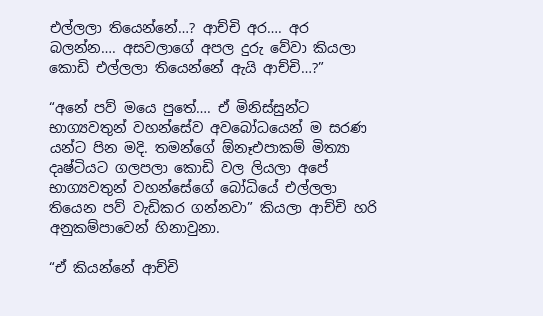එල්ලලා තියෙන්නේ…? ආච්චි අර…. අර බලන්න…. අසවලාගේ අපල දුරු වේවා කියලා කොඩි එල්ලලා තියෙන්නේ ඇයි ආච්චි…?”

“අනේ පව් මයෙ පුතේ…. ඒ මිනිස්සුන්ට භාග්‍යවතුන් වහන්සේව අවබෝධයෙන් ම සරණ යන්ට පින මදි. තමන්ගේ ඕනෑඑපාකම් මිත්‍යා දෘෂ්ටියට ගලපලා කොඩි වල ලියලා අපේ භාග්‍යවතුන් වහන්සේගේ බෝධියේ එල්ලලා තියෙන පව් වැඩිකර ගන්නවා” කියලා ආච්චි හරි අනුකම්පාවෙන් හිනාවුනා.

“ඒ කියන්නේ ආච්චි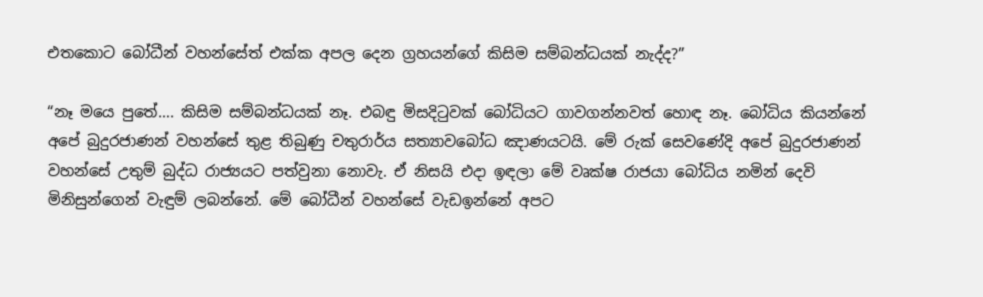එතකොට බෝධීන් වහන්සේත් එක්ක අපල දෙන ග්‍රහයන්ගේ කිසිම සම්බන්ධයක් නැද්ද?”

“නෑ මයෙ පුතේ…. කිසිම සම්බන්ධයක් නෑ. එබඳු මිසදිටුවක් බෝධියට ගාවගන්නවත් හොඳ නෑ. බෝධිය කියන්නේ අපේ බුදුරජාණන් වහන්සේ තුළ තිබුණු චතුරාර්ය සත්‍යාවබෝධ ඤාණයටයි. මේ රුක් සෙවණේදි අපේ බුදුරජාණන් වහන්සේ උතුම් බුද්ධ රාජ්‍යයට පත්වුනා නොවැ. ඒ නිසයි එදා ඉඳලා මේ වෘක්ෂ රාජයා බෝධිය නමින් දෙවි මිනිසුන්ගෙන් වැඳුම් ලබන්නේ. මේ බෝධීන් වහන්සේ වැඩඉන්නේ අපට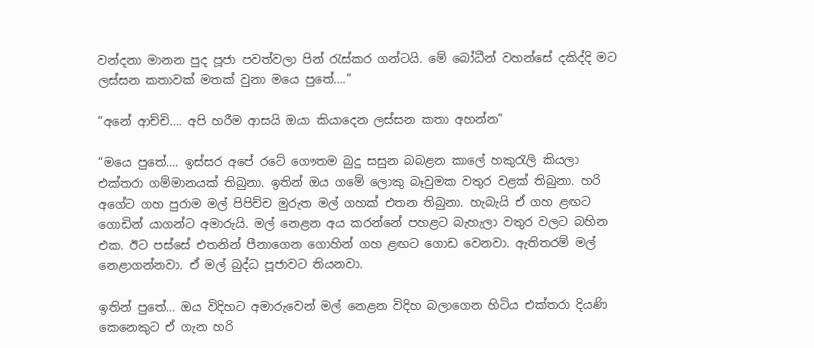වන්දනා මානන පුද පූජා පවත්වලා පින් රැස්කර ගන්ටයි. මේ බෝධීන් වහන්සේ දකිද්දි මට ලස්සන කතාවක් මතක් වුනා මයෙ පුතේ….”

“අනේ ආච්චි…. අපි හරීම ආසයි ඔයා කියාදෙන ලස්සන කතා අහන්න”

“මයෙ පුතේ…. ඉස්සර අපේ රටේ ගෞතම බුදු සසුන බබළන කාලේ හකුරැලි කියලා එක්තරා ගම්මානයක් තිබුනා. ඉතින් ඔය ගමේ ලොකු බෑවුමක වතුර වළක් තිබුනා. හරි අගේට ගහ පුරාම මල් පිපිච්ච මුරුත මල් ගහක් එතන තිබුනා. හැබැයි ඒ ගහ ළඟට ගොඩින් යාගන්ට අමාරුයි. මල් නෙළන අය කරන්නේ පහළට බැහැලා වතුර වලට බහින එක. ඊට පස්සේ එතනින් පීනාගෙන ගොහින් ගහ ළඟට ගොඩ වෙනවා. ඇතිතරම් මල් නෙළාගන්නවා. ඒ මල් බුද්ධ පූජාවට තියනවා.

ඉතින් පුතේ… ඔය විදිහට අමාරුවෙන් මල් නෙළන විදිහ බලාගෙන හිටිය එක්තරා දියණි කෙනෙකුට ඒ ගැන හරි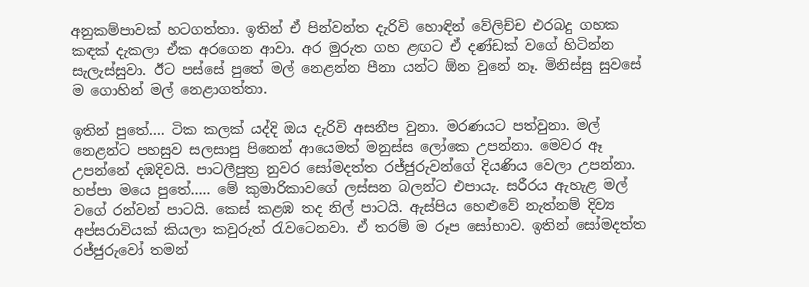අනුකම්පාවක් හටගත්තා. ඉතින් ඒ පින්වන්ත දැරිවි හොඳින් වේලිච්ච එරබදු ගහක කඳක් දැකලා ඒක අරගෙන ආවා. අර මුරුත ගහ ළඟට ඒ දණ්ඩක් වගේ හිටින්න සැලැස්සුවා. ඊට පස්සේ පුතේ මල් නෙළන්න පීනා යන්ට ඕන වුනේ නෑ. මිනිස්සු සුවසේ ම ගොහින් මල් නෙළාගත්තා.

ඉතින් පුතේ…. ටික කලක් යද්දි ඔය දැරිවි අසනීප වුනා. මරණයට පත්වුනා. මල් නෙළන්ට පහසුව සලසාපු පිනෙන් ආයෙමත් මනුස්ස ලෝකෙ උපන්නා. මෙවර ඈ උපන්නේ දඹදිවයි. පාටලීපුත්‍ර නුවර සෝමදත්ත රජ්ජුරුවන්ගේ දියණිය වෙලා උපන්නා. හප්පා මයෙ පුතේ….. මේ කුමාරිකාවගේ ලස්සන බලන්ට එපායැ. සරීරය ඇහැළ මල් වගේ රන්වන් පාටයි. කෙස් කළඹ තද නිල් පාටයි. ඇස්පිය හෙළුවේ නැත්නම් දිව්‍ය අප්සරාවියක් කියලා කවුරුත් රැවටෙනවා. ඒ තරම් ම රූප සෝභාව. ඉතින් සෝමදත්ත රජ්ජුරුවෝ තමන්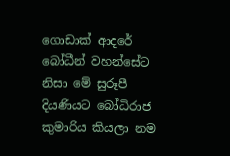ගොඩාක් ආදරේ බෝධීන් වහන්සේට නිසා මේ සුරූපී දියණියට බෝධිරාජ කුමාරිය කියලා නම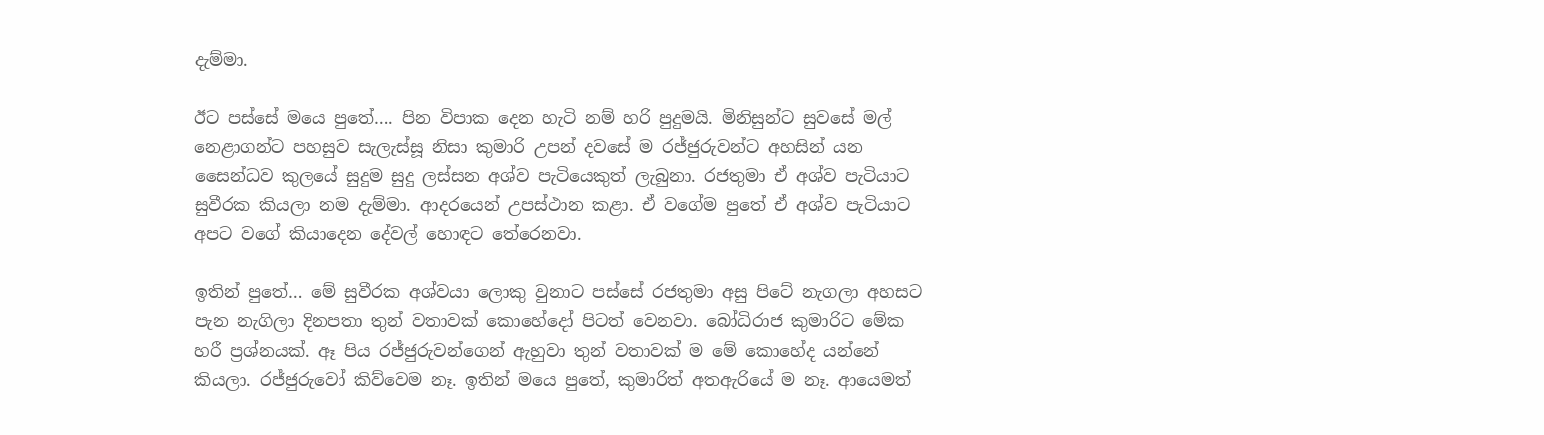දැම්මා.

ඊට පස්සේ මයෙ පුතේ…. පින විපාක දෙන හැටි නම් හරි පුදුමයි. මිනිසුන්ට සුවසේ මල් නෙළාගන්ට පහසුව සැලැස්සූ නිසා කුමාරි උපන් දවසේ ම රජ්ජුරුවන්ට අහසින් යන සෛන්ධව කුලයේ සුදුම සුදු ලස්සන අශ්ව පැටියෙකුත් ලැබුනා. රජතුමා ඒ අශ්ව පැටියාට සුවීරක කියලා නම දැම්මා. ආදරයෙන් උපස්ථාන කළා. ඒ වගේම පුතේ ඒ අශ්ව පැටියාට අපට වගේ කියාදෙන දේවල් හොඳට තේරෙනවා.

ඉතින් පුතේ… මේ සුවීරක අශ්වයා ලොකු වුනාට පස්සේ රජතුමා අසු පිටේ නැගලා අහසට පැන නැගිලා දිනපතා තුන් වතාවක් කොහේදෝ පිටත් වෙනවා. බෝධිරාජ කුමාරිට මේක හරී ප්‍රශ්නයක්. ඈ පිය රජ්ජුරුවන්ගෙන් ඇහුවා තුන් වතාවක් ම මේ කොහේද යන්නේ කියලා. රජ්ජුරුවෝ කිව්වෙම නෑ. ඉතින් මයෙ පුතේ, කුමාරිත් අතඇරියේ ම නෑ. ආයෙමත්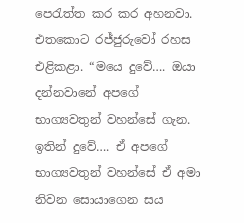පෙරැත්ත කර කර අහනවා. එතකොට රජ්ජුරුවෝ රහස එළිකළා. “මයෙ දුවේ…. ඔයා දන්නවානේ අපගේ භාග්‍යවතුන් වහන්සේ ගැන. ඉතින් දුවේ…. ඒ අපගේ භාග්‍යවතුන් වහන්සේ ඒ අමා නිවන සොයාගෙන සය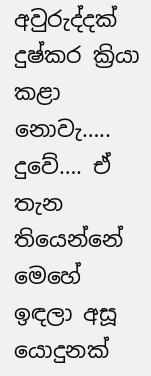අවුරුද්දක් දුෂ්කර ක්‍රියා කළා නොවැ….. දුවේ…. ඒ තැන තියෙන්නේ මෙහේ ඉඳලා අසූ යොදුනක්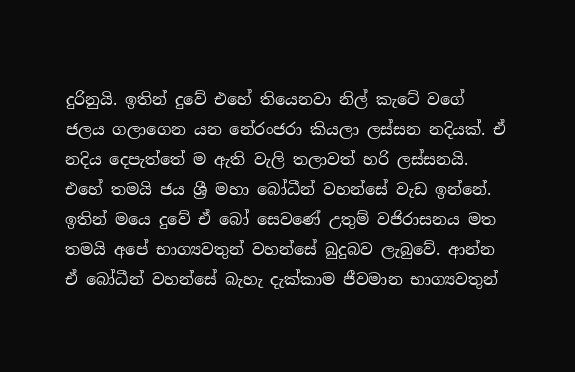දුරිනුයි. ඉතින් දුවේ එහේ තියෙනවා නිල් කැටේ වගේ ජලය ගලාගෙන යන නේරංජරා කියලා ලස්සන නදියක්. ඒ නදිය දෙපැත්තේ ම ඇති වැලි තලාවත් හරි ලස්සනයි. එහේ තමයි ජය ශ්‍රී මහා බෝධීන් වහන්සේ වැඩ ඉන්නේ. ඉතින් මයෙ දුවේ ඒ බෝ සෙවණේ උතුම් වජිරාසනය මත තමයි අපේ භාග්‍යවතුන් වහන්සේ බුදුබව ලැබුවේ. ආන්න ඒ බෝධීන් වහන්සේ බැහැ දැක්කාම ජීවමාන භාග්‍යවතුන්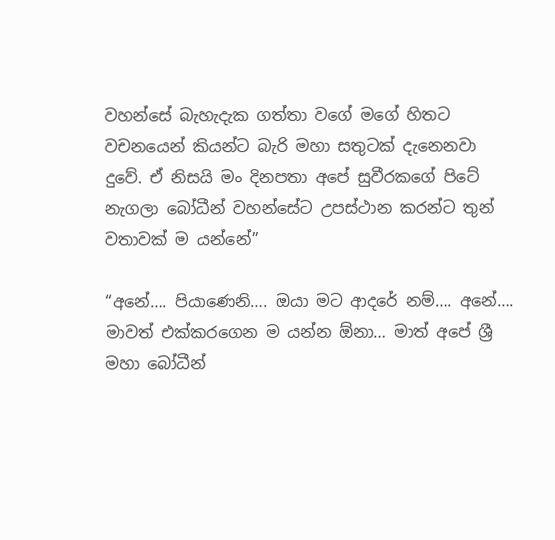වහන්සේ බැහැදැක ගත්තා වගේ මගේ හිතට වචනයෙන් කියන්ට බැරි මහා සතුටක් දැනෙනවා දුවේ. ඒ නිසයි මං දිනපතා අපේ සුවීරකගේ පිටේ නැගලා බෝධීන් වහන්සේට උපස්ථාන කරන්ට තුන් වතාවක් ම යන්නේ”

“අනේ…. පියාණෙනි…. ඔයා මට ආදරේ නම්…. අනේ…. මාවත් එක්කරගෙන ම යන්න ඕනා… මාත් අපේ ශ්‍රී මහා බෝධීන්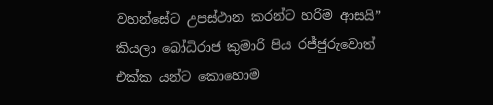වහන්සේට උපස්ථාන කරන්ට හරිම ආසයි” කියලා බෝධිරාජ කුමාරි පිය රජ්ජුරුවොත් එක්ක යන්ට කොහොම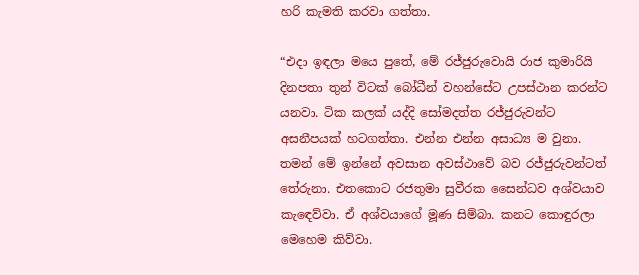හරි කැමති කරවා ගත්තා.

“එදා ඉඳලා මයෙ පුතේ, මේ රජ්ජුරුවොයි රාජ කුමාරියි දිනපතා තුන් විටක් බෝධීන් වහන්සේට උපස්ථාන කරන්ට යනවා. ටික කලක් යද්දි සෝමදත්ත රජ්ජුරුවන්ට අසනීපයක් හටගත්තා. එන්න එන්න අසාධ්‍ය ම වුනා. තමන් මේ ඉන්නේ අවසාන අවස්ථාවේ බව රජ්ජුරුවන්ටත් තේරුනා. එතකොට රජතුමා සුවීරක සෛන්ධව අශ්වයාව කැඳෙව්වා. ඒ අශ්වයාගේ මූණ සිම්බා. කනට කොඳුරලා මෙහෙම කිව්වා.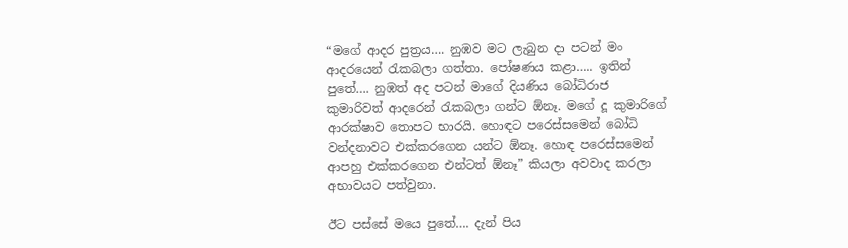“මගේ ආදර පුත්‍රය…. නුඹව මට ලැබුන දා පටන් මං ආදරයෙන් රැකබලා ගත්තා. පෝෂණය කළා….. ඉතින් පුතේ…. නුඹත් අද පටන් මාගේ දියණිය බෝධිරාජ කුමාරිවත් ආදරෙන් රැකබලා ගන්ට ඕනෑ. මගේ දූ කුමාරිගේ ආරක්ෂාව තොපට භාරයි. හොඳට පරෙස්සමෙන් බෝධි වන්දනාවට එක්කරගෙන යන්ට ඕනෑ. හොඳ පරෙස්සමෙන් ආපහු එක්කරගෙන එන්ටත් ඕනෑ” කියලා අවවාද කරලා අභාවයට පත්වුනා.

ඊට පස්සේ මයෙ පුතේ…. දැන් පිය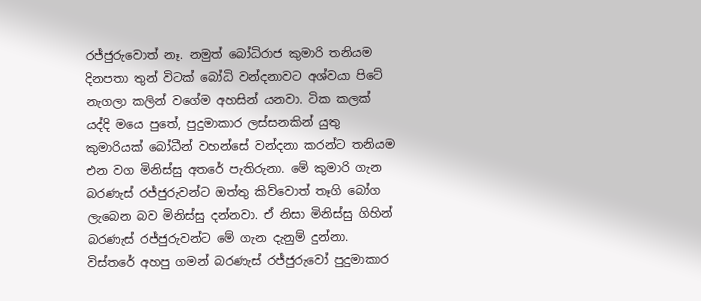රජ්ජුරුවොත් නෑ. නමුත් බෝධිරාජ කුමාරි තනියම දිනපතා තුන් විටක් බෝධි වන්දනාවට අශ්වයා පිටේ නැගලා කලින් වගේම අහසින් යනවා. ටික කලක් යද්දි මයෙ පුතේ, පුදුමාකාර ලස්සනකින් යුතු කුමාරියක් බෝධීන් වහන්සේ වන්දනා කරන්ට තනියම එන වග මිනිස්සු අතරේ පැතිරුනා. මේ කුමාරි ගැන බරණැස් රජ්ජුරුවන්ට ඔත්තු කිව්වොත් තෑගි බෝග ලැබෙන බව මිනිස්සු දන්නවා. ඒ නිසා මිනිස්සු ගිහින් බරණැස් රජ්ජුරුවන්ට මේ ගැන දැනුම් දුන්නා. විස්තරේ අහපු ගමන් බරණැස් රජ්ජුරුවෝ පුදුමාකාර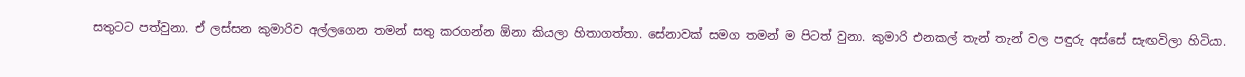සතුටට පත්වුනා. ඒ ලස්සන කුමාරිව අල්ලගෙන තමන් සතු කරගන්න ඕනා කියලා හිතාගත්තා. සේනාවක් සමග තමන් ම පිටත් වුනා. කුමාරි එනකල් තැන් තැන් වල පඳුරු අස්සේ සැඟවිලා හිටියා.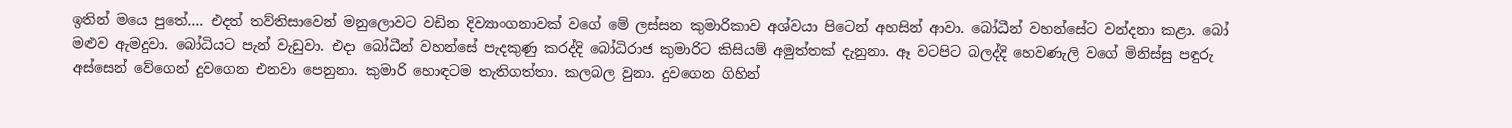ඉතින් මයෙ පුතේ…. එදත් තව්තිසාවෙන් මනුලොවට වඩින දිව්‍යාංගනාවක් වගේ මේ ලස්සන කුමාරිකාව අශ්වයා පිටෙන් අහසින් ආවා. බෝධීන් වහන්සේට වන්දනා කළා. බෝ මළුව ඇමදුවා. බෝධියට පැන් වැඩුවා. එදා බෝධීන් වහන්සේ පැදකුණු කරද්දි බෝධිරාජ කුමාරිට කිසියම් අමුත්තක් දැනුනා. ඈ වටපිට බලද්දි හෙවණැලි වගේ මිනිස්සු පඳුරු අස්සෙන් වේගෙන් දුවගෙන එනවා පෙනුනා. කුමාරි හොඳටම තැතිගත්තා. කලබල වුනා. දුවගෙන ගිහින්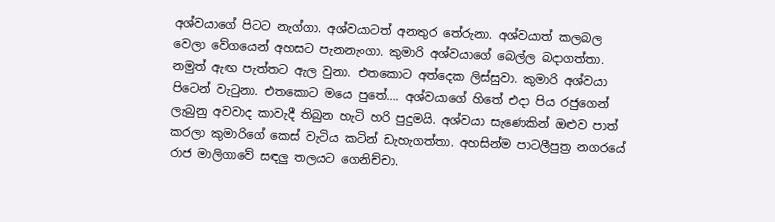අශ්වයාගේ පිටට නැග්ගා. අශ්වයාටත් අනතුර තේරුනා. අශ්වයාත් කලබල වෙලා වේගයෙන් අහසට පැනනැංගා. කුමාරි අශ්වයාගේ බෙල්ල බදාගත්තා. නමුත් ඇඟ පැත්තට ඇල වුනා. එතකොට අත්දෙක ලිස්සුවා. කුමාරි අශ්වයා පිටෙන් වැටුනා. එතකොට මයෙ පුතේ…. අශ්වයාගේ හිතේ එදා පිය රජුගෙන් ලැබුනු අවවාද කාවැදී තිබුන හැටි හරි පුදුමයි. අශ්වයා සැණෙකින් ඔළුව පාත් කරලා කුමාරිගේ කෙස් වැටිය කටින් ඩැහැගත්තා. අහසින්ම පාටලීපුත්‍ර නගරයේ රාජ මාලිගාවේ සඳලු තලයට ගෙනිච්චා.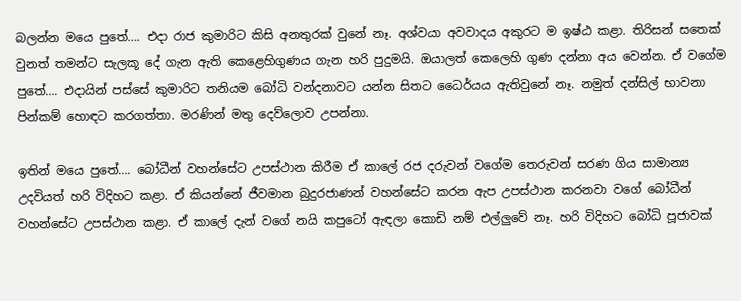බලන්න මයෙ පුතේ…. එදා රාජ කුමාරිට කිසි අනතුරක් වුනේ නෑ. අශ්වයා අවවාදය අකුරට ම ඉෂ්ඨ කළා. තිරිසන් සතෙක් වුනත් තමන්ට සැලකූ දේ ගැන ඇති කෙළෙහිගුණය ගැන හරි පුදුමයි. ඔයාලත් කෙලෙහි ගුණ දන්නා අය වෙන්න. ඒ වගේම පුතේ…. එදායින් පස්සේ කුමාරිට තනියම බෝධි වන්දනාවට යන්න සිතට ධෛර්යය ඇතිවුනේ නෑ. නමුත් දන්සිල් භාවනා පින්කම් හොඳට කරගත්තා. මරණින් මතු දෙව්ලොව උපන්නා.

ඉතින් මයෙ පුතේ…. බෝධීන් වහන්සේට උපස්ථාන කිරීම ඒ කාලේ රජ දරුවන් වගේම තෙරුවන් සරණ ගිය සාමාන්‍ය උදවියත් හරි විදිහට කළා. ඒ කියන්නේ ජීවමාන බුදුරජාණන් වහන්සේට කරන ඇප උපස්ථාන කරනවා වගේ බෝධීන් වහන්සේට උපස්ථාන කළා. ඒ කාලේ දැන් වගේ නයි කපුටෝ ඇඳලා කොඩි නම් එල්ලුවේ නෑ. හරි විදිහට බෝධි පූජාවක්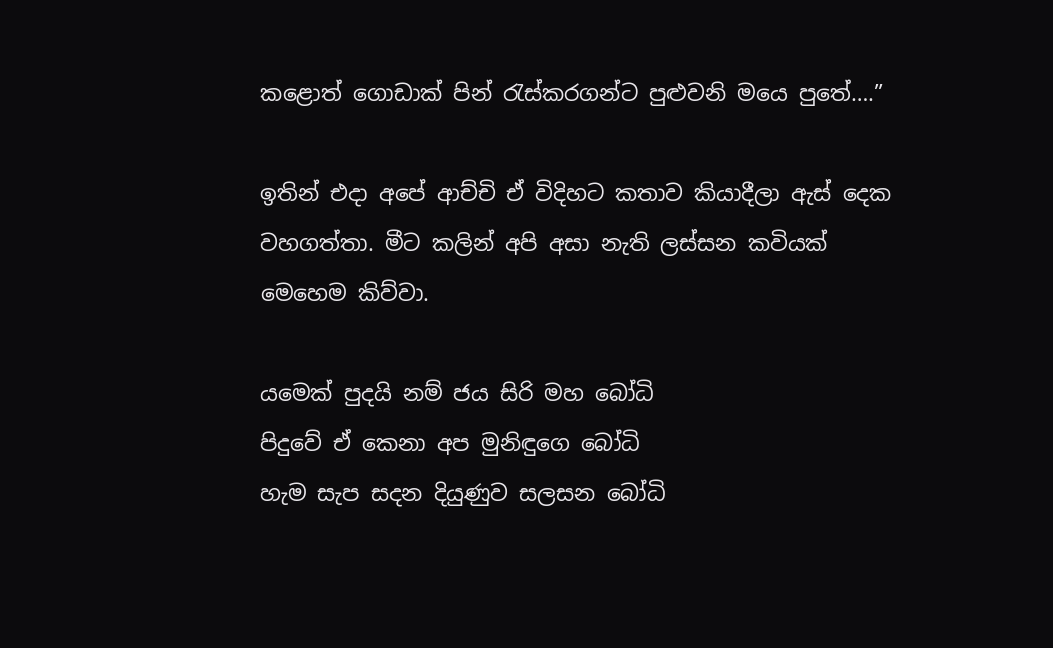කළොත් ගොඩාක් පින් රැස්කරගන්ට පුළුවනි මයෙ පුතේ….”

ඉතින් එදා අපේ ආච්චි ඒ විදිහට කතාව කියාදීලා ඇස් දෙක වහගත්තා. මීට කලින් අපි අසා නැති ලස්සන කවියක් මෙහෙම කිව්වා.

යමෙක් පුදයි නම් ජය සිරි මහ බෝධි
පිදුවේ ඒ කෙනා අප මුනිඳුගෙ බෝධි
හැම සැප සදන දියුණුව සලසන බෝධි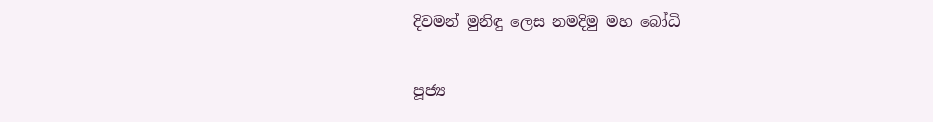දිවමන් මුනිඳු ලෙස නමදිමු මහ බෝධි

පූජ්‍ය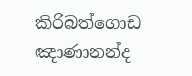කිරිබත්ගොඩ ඤාණානන්ද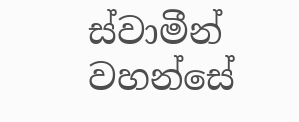ස්වාමීන් වහන්සේ